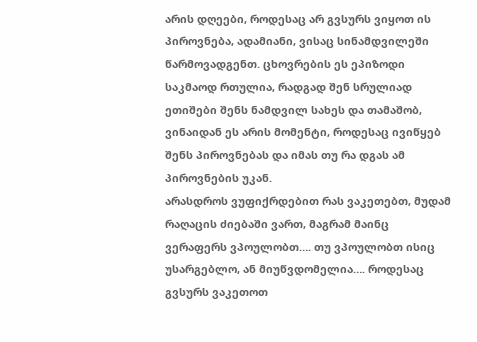არის დღეები, როდესაც არ გვსურს ვიყოთ ის პიროვნება, ადამიანი, ვისაც სინამდვილეში წარმოვადგენთ. ცხოვრების ეს ეპიზოდი საკმაოდ რთულია, რადგად შენ სრულიად ეთიშები შენს ნამდვილ სახეს და თამაშობ, ვინაიდან ეს არის მომენტი, როდესაც ივიწყებ შენს პიროვნებას და იმას თუ რა დგას ამ პიროვნების უკან.
არასდროს ვუფიქრდებით რას ვაკეთებთ, მუდამ რაღაცის ძიებაში ვართ, მაგრამ მაინც ვერაფერს ვპოულობთ…. თუ ვპოულობთ ისიც უსარგებლო, ან მიუწვდომელია…. როდესაც გვსურს ვაკეთოთ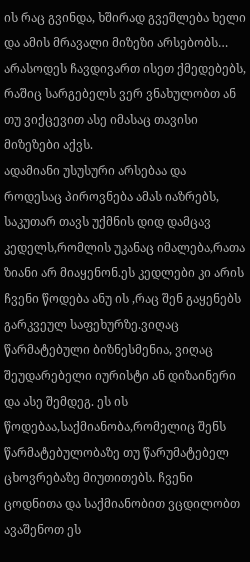ის რაც გვინდა, ხშირად გვეშლება ხელი და ამის მრავალი მიზეზი არსებობს… არასოდეს ჩავდივართ ისეთ ქმედებებს, რაშიც სარგებელს ვერ ვნახულობთ ან თუ ვიქცევით ასე იმასაც თავისი მიზეზები აქვს.
ადამიანი უსუსური არსებაა და როდესაც პიროვნება ამას იაზრებს, საკუთარ თავს უქმნის დიდ დამცავ კედელს,რომლის უკანაც იმალება,რათა ზიანი არ მიაყენონ.ეს კედლები კი არის ჩვენი წოდება ანუ ის ,რაც შენ გაყენებს გარკვეულ საფეხურზე.ვიღაც წარმატებული ბიზნესმენია, ვიღაც შეუდარებელი იურისტი ან დიზაინერი და ასე შემდეგ. ეს ის წოდებაა,საქმიანობა,რომელიც შენს წარმატებულობაზე თუ წარუმატებელ ცხოვრებაზე მიუთითებს. ჩვენი ცოდნითა და საქმიანობით ვცდილობთ ავაშენოთ ეს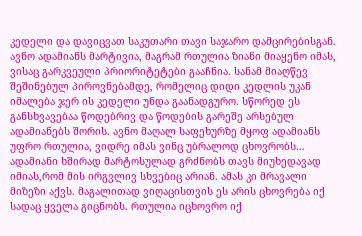კედელი და დავიცვათ საკუთარი თავი საჯარო დამცირებისგან. ავნო ადამიანს მარტივია, მაგრამ რთულია ზიანი მიაყენო იმას, ვისაც გარკვეული პრიორიტეტები გააჩნია. სანამ მიაღწევ შეშინებულ პიროვნებამდე, რომელიც დიდი კედლის უკან იმალება ჯერ ის კედელი უნდა გაანადგურო. სწორედ ეს განსხვავებაა წოდებრივ და წოდების გარეშე არსებულ ადამიანებს შორის. ავნო მაღალ საფეხურზე მყოფ ადამიანს უფრო რთულია, ვიდრე იმას ვინც უბრალოდ ცხოვრობს…
ადამიანი ხშირად მარტოსულად გრძნობს თავს მიუხედავად იმიას,რომ მის ირგვლივ სხვებიც არიან. ამას კი მრავალი მიზეზი აქვს. მაგალითად ვიღაცისთვის ეს არის ცხოვრება იქ სადაც ყველა გიცნობს. რთულია იცხოვრო იქ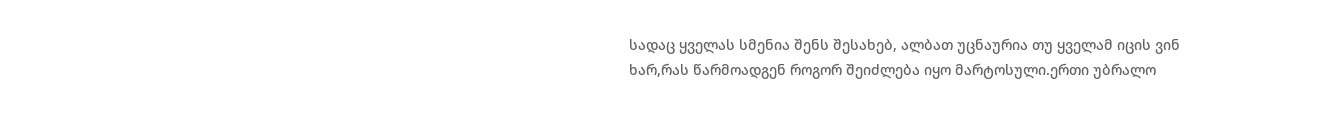სადაც ყველას სმენია შენს შესახებ, ალბათ უცნაურია თუ ყველამ იცის ვინ ხარ,რას წარმოადგენ როგორ შეიძლება იყო მარტოსული.ერთი უბრალო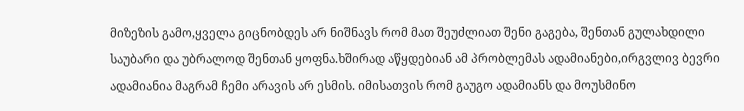მიზეზის გამო,ყველა გიცნობდეს არ ნიშნავს რომ მათ შეუძლიათ შენი გაგება, შენთან გულახდილი საუბარი და უბრალოდ შენთან ყოფნა.ხშირად აწყდებიან ამ პრობლემას ადამიანები,ირგვლივ ბევრი ადამიანია მაგრამ ჩემი არავის არ ესმის. იმისათვის რომ გაუგო ადამიანს და მოუსმინო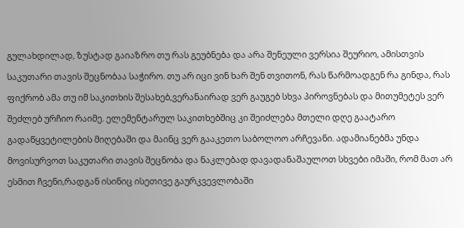გულახდილად, ზუსტად გაიაზრო თუ რას გეუბნება და არა შენეული ვერსია შეურიო, ამისთვის საკუთარი თავის შეცნობაა საჭირო. თუ არ იცი ვინ ხარ შენ თვითონ, რას წარმოადგენ რა გინდა, რას ფიქრობ ამა თუ იმ საკითხის შესახებ,ვერანაირად ვერ გაუგებ სხვა პიროვნებას და მითუმეტეს ვერ შეძლებ ურჩიო რაიმე. ელემენტარულ საკითხებშიც კი შეიძლება მთელი დღე გაატარო გადაწყვეტილების მიღებაში და მაინც ვერ გააკეთო საბოლოო არჩევანი. ადამიანებმა უნდა მოვისურვოთ საკუთარი თავის შეცნობა და ნაკლებად დავადანაშაულოთ სხვები იმაში, რომ მათ არ ესმით ჩვენი,რადგან ისინიც ისეთივე გაურკვევლობაში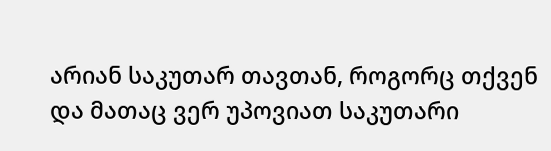არიან საკუთარ თავთან, როგორც თქვენ და მათაც ვერ უპოვიათ საკუთარი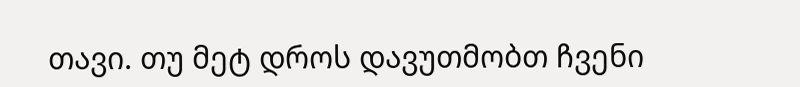თავი. თუ მეტ დროს დავუთმობთ ჩვენი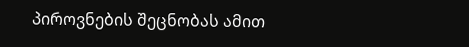პიროვნების შეცნობას ამით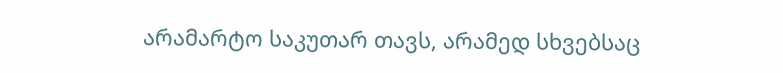არამარტო საკუთარ თავს, არამედ სხვებსაც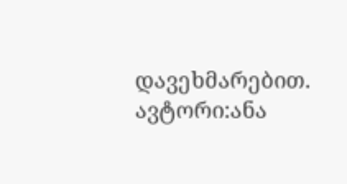დავეხმარებით.
ავტორი:ანა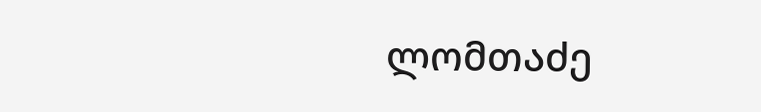ლომთაძე